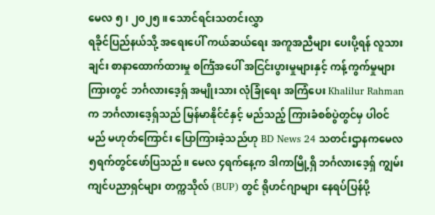မေလ ၅၊ ၂၀၂၅။ သောင်ရင်းသတင်းလွှာ
ရခိုင်ပြည်နယ်သို့ အရေးပေါ် ကယ်ဆယ်ရေး အကူအညီများ ပေးပို့ရန် လူသားချင်း စာနာထောက်ထားမှု စင်္ကြံအပေါ် အငြင်းပွားမှုများနှင့် ကန့်ကွက်မှုများကြားတွင် ဘင်္ဂလားဒေ့ရှ် အမျိုးသား လုံခြုံရေး အကြံပေး Khalilur Rahman က ဘင်္ဂလားဒေ့ရှ်သည် မြန်မာနိုင်ငံနှင့် မည်သည့် ကြားခံစစ်ပွဲတွင်မှ ပါဝင်မည် မဟုတ်ကြောင်း ပြောကြားခဲ့သည်ဟု BD News 24 သတင်းဌာနကမေလ ၅ရက်တွင်ဖော်ပြသည်။ မေလ ၄ရက်နေ့က ဒါကာမြို့ရှိ ဘင်္ဂလားဒေ့ရှ် ကျွမ်းကျင်ပညာရှင်များ တက္ကသိုလ် (BUP) တွင် ရိုဟင်ဂျာများ နေရပ်ပြန်ပို့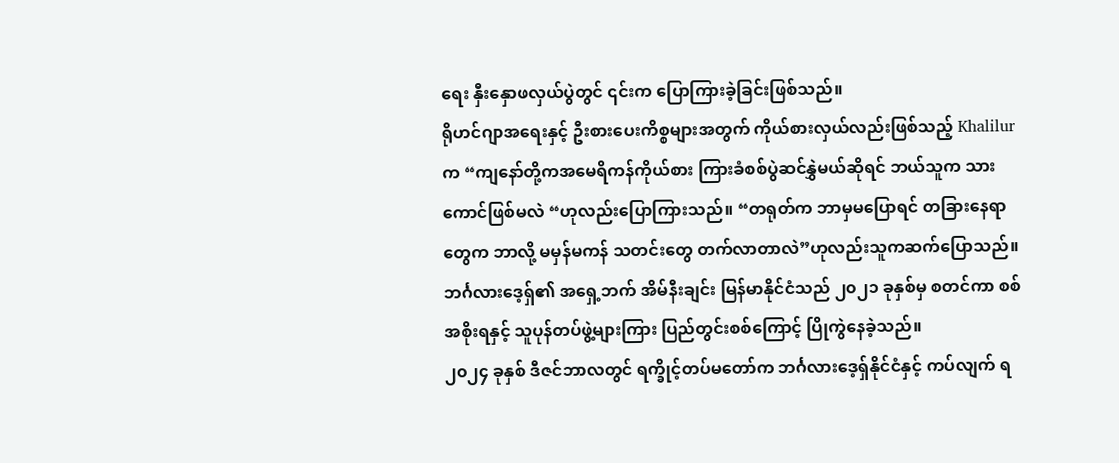ရေး နှီးနှောဖလှယ်ပွဲတွင် ၎င်းက ပြောကြားခဲ့ခြင်းဖြစ်သည်။
ရိုဟင်ဂျာအရေးနှင့် ဦးစားပေးကိစ္စများအတွက် ကိုယ်စားလှယ်လည်းဖြစ်သည့် Khalilur က “ကျနော်တို့ကအမေရိကန်ကိုယ်စား ကြားခံစစ်ပွဲဆင်နွှဲမယ်ဆိုရင် ဘယ်သူက သားကောင်ဖြစ်မလဲ “ဟုလည်းပြောကြားသည်။ “တရုတ်က ဘာမှမပြောရင် တခြားနေရာတွေက ဘာလို့ မမှန်မကန် သတင်းတွေ တက်လာတာလဲ”ဟုလည်းသူကဆက်ပြောသည်။ ဘင်္ဂလားဒေ့ရှ်၏ အရှေ့ဘက် အိမ်နီးချင်း မြန်မာနိုင်ငံသည် ၂၀၂၁ ခုနှစ်မှ စတင်ကာ စစ်အစိုးရနှင့် သူပုန်တပ်ဖွဲ့များကြား ပြည်တွင်းစစ်ကြောင့် ပြိုကွဲနေခဲ့သည်။
၂၀၂၄ ခုနှစ် ဒီဇင်ဘာလတွင် ရက္ခိုင့်တပ်မတော်က ဘင်္ဂလားဒေ့ရှ်နိုင်ငံနှင့် ကပ်လျက် ရ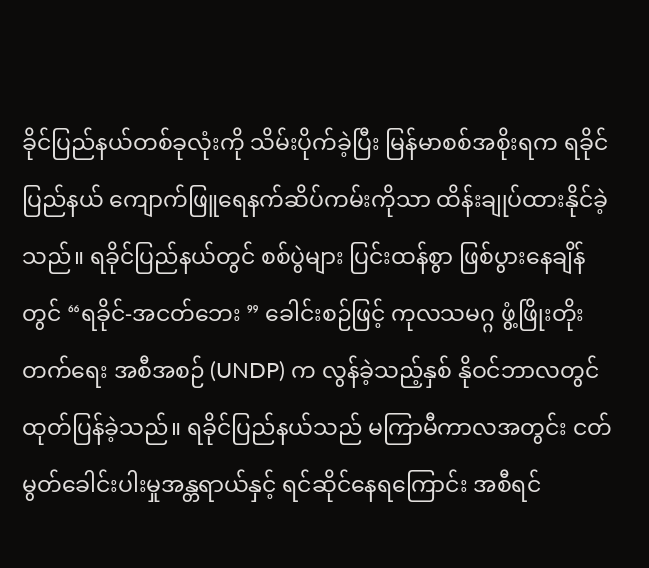ခိုင်ပြည်နယ်တစ်ခုလုံးကို သိမ်းပိုက်ခဲ့ပြီး မြန်မာစစ်အစိုးရက ရခိုင်ပြည်နယ် ကျောက်ဖြူရေနက်ဆိပ်ကမ်းကိုသာ ထိန်းချုပ်ထားနိုင်ခဲ့သည်။ ရခိုင်ပြည်နယ်တွင် စစ်ပွဲများ ပြင်းထန်စွာ ဖြစ်ပွားနေချိန်တွင် “ရခိုင်-အငတ်ဘေး ” ခေါင်းစဉ်ဖြင့် ကုလသမဂ္ဂ ဖွံ့ဖြိုးတိုးတက်ရေး အစီအစဉ် (UNDP) က လွန်ခဲ့သည့်နှစ် နိုဝင်ဘာလတွင် ထုတ်ပြန်ခဲ့သည်။ ရခိုင်ပြည်နယ်သည် မကြာမီကာလအတွင်း ငတ်မွတ်ခေါင်းပါးမှုအန္တရာယ်နှင့် ရင်ဆိုင်နေရကြောင်း အစီရင်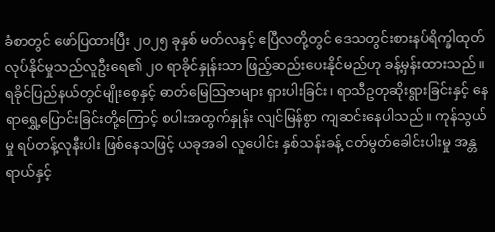ခံစာတွင် ဖော်ပြထားပြီး ၂၀၂၅ ခုနှစ် မတ်လနှင့် ဧပြီလတို့တွင် ဒေသတွင်းစားနပ်ရိက္ခါထုတ်လုပ်နိုင်မှုသည်လူဦးရေ၏ ၂၀ ရာခိုင်နှုန်းသာ ဖြည့်ဆည်းပေးနိုင်မည်ဟု ခန့်မှန်းထားသည်။
ရခိုင်ပြည်နယ်တွင်မျိုးစေ့နှင့် ဓာတ်မြေသြဇာများ ရှားပါးခြင်း၊ ရာသီဥတုဆိုးရွားခြင်းနှင့် နေရာရွှေ့ပြောင်းခြင်းတို့ကြောင့် စပါးအထွက်နှုန်း လျင်မြန်စွာ ကျဆင်းနေပါသည်။ ကုန်သွယ်မှု ရပ်တန့်လုနီးပါး ဖြစ်နေသဖြင့် ယခုအခါ လူပေါင်း နှစ်သန်းခန့် ငတ်မွတ်ခေါင်းပါးမှု အန္တရာယ်နှင့်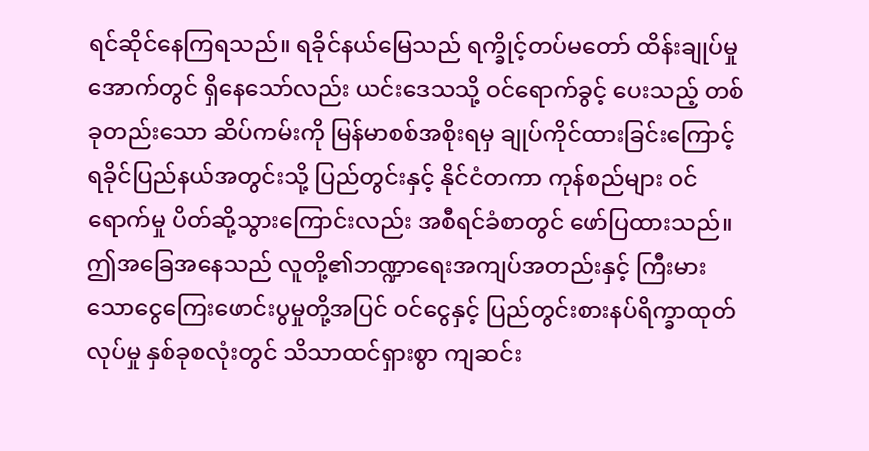ရင်ဆိုင်နေကြရသည်။ ရခိုင်နယ်မြေသည် ရက္ခိုင့်တပ်မတော် ထိန်းချုပ်မှုအောက်တွင် ရှိနေသော်လည်း ယင်းဒေသသို့ ဝင်ရောက်ခွင့် ပေးသည့် တစ်ခုတည်းသော ဆိပ်ကမ်းကို မြန်မာစစ်အစိုးရမှ ချုပ်ကိုင်ထားခြင်းကြောင့် ရခိုင်ပြည်နယ်အတွင်းသို့ ပြည်တွင်းနှင့် နိုင်ငံတကာ ကုန်စည်များ ဝင်ရောက်မှု ပိတ်ဆို့သွားကြောင်းလည်း အစီရင်ခံစာတွင် ဖော်ပြထားသည်။
ဤအခြေအနေသည် လူတို့၏ဘဏ္ဍာရေးအကျပ်အတည်းနှင့် ကြီးမားသောငွေကြေးဖောင်းပွမှုတို့အပြင် ဝင်ငွေနှင့် ပြည်တွင်းစားနပ်ရိက္ခာထုတ်လုပ်မှု နှစ်ခုစလုံးတွင် သိသာထင်ရှားစွာ ကျဆင်း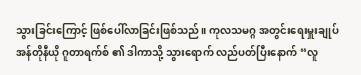သွားခြင်းကြောင့် ဖြစ်ပေါ်လာခြင်းဖြစ်သည်။ ကုလသမဂ္ဂ အတွင်းရေးမှူးချုပ် အန်တိုနီယို ဂူတာရက်စ် ၏ ဒါကာသို့ သွားရောက် လည်ပတ်ပြီးနောက် “လူ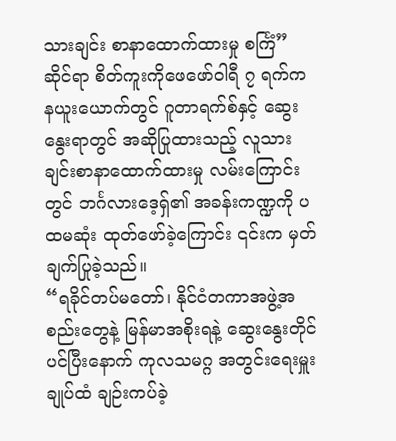သားချင်း စာနာထောက်ထားမှု စင်္ကြံ” ဆိုင်ရာ စိတ်ကူးကိုဖေဖော်ဝါရီ ၇ ရက်က နယူးယောက်တွင် ဂူတာရက်စ်နှင့် ဆွေးနွေးရာတွင် အဆိုပြုထားသည့် လူသားချင်းစာနာထောက်ထားမှု လမ်းကြောင်းတွင် ဘင်္ဂလားဒေ့ရှ်၏ အခန်းကဏ္ဍကို ပထမဆုံး ထုတ်ဖော်ခဲ့ကြောင်း ၎င်းက မှတ်ချက်ပြုခဲ့သည်။
“ရခိုင်တပ်မတော်၊ နိုင်ငံတကာအဖွဲ့အစည်းတွေနဲ့ မြန်မာအစိုးရနဲ့ ဆွေးနွေးတိုင်ပင်ပြီးနောက် ကုလသမဂ္ဂ အတွင်းရေးမှူးချုပ်ထံ ချဉ်းကပ်ခဲ့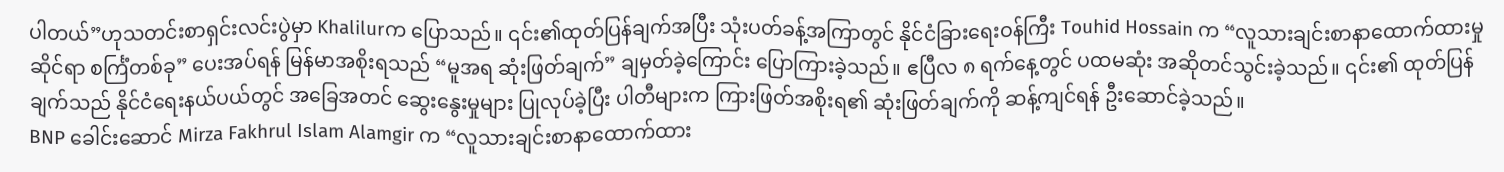ပါတယ်”ဟုသတင်းစာရှင်းလင်းပွဲမှာ Khalilurက ပြောသည်။ ၎င်း၏ထုတ်ပြန်ချက်အပြီး သုံးပတ်ခန့်အကြာတွင် နိုင်ငံခြားရေးဝန်ကြီး Touhid Hossain က “လူသားချင်းစာနာထောက်ထားမှုဆိုင်ရာ စင်္ကြံတစ်ခု” ပေးအပ်ရန် မြန်မာအစိုးရသည် “မူအရ ဆုံးဖြတ်ချက်” ချမှတ်ခဲ့ကြောင်း ပြောကြားခဲ့သည်။ ဧပြီလ ၈ ရက်နေ့တွင် ပထမဆုံး အဆိုတင်သွင်းခဲ့သည်။ ၎င်း၏ ထုတ်ပြန်ချက်သည် နိုင်ငံရေးနယ်ပယ်တွင် အခြေအတင် ဆွေးနွေးမှုများ ပြုလုပ်ခဲ့ပြီး ပါတီများက ကြားဖြတ်အစိုးရ၏ ဆုံးဖြတ်ချက်ကို ဆန့်ကျင်ရန် ဦးဆောင်ခဲ့သည်။
BNP ခေါင်းဆောင် Mirza Fakhrul Islam Alamgir က “လူသားချင်းစာနာထောက်ထား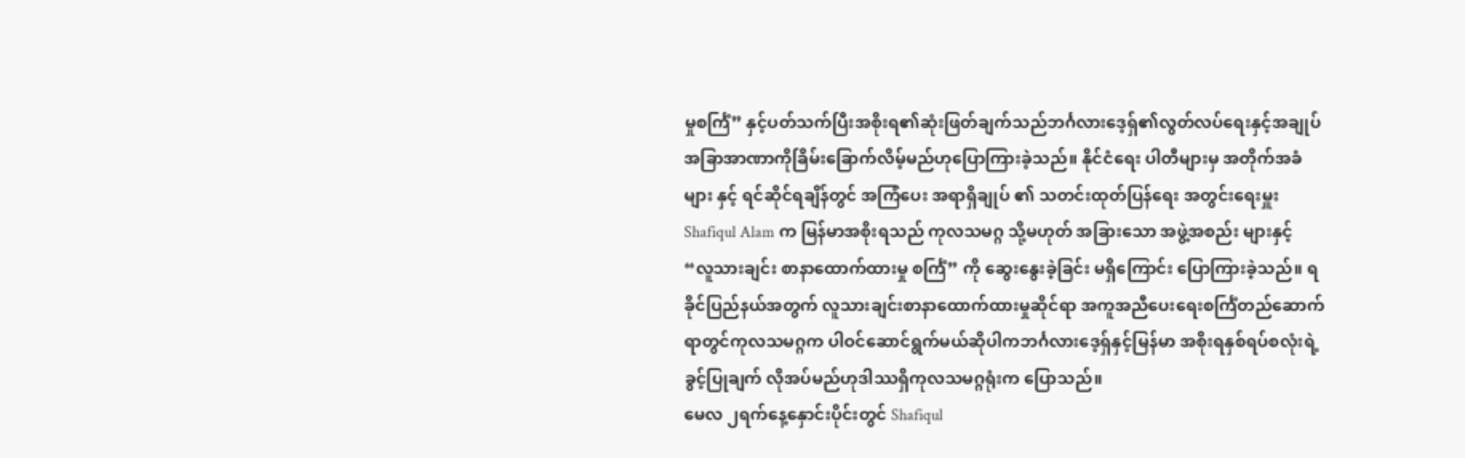မှုစင်္ကြံ” နှင့်ပတ်သက်ပြီးအစိုးရ၏ဆုံးဖြတ်ချက်သည်ဘင်္ဂလားဒေ့ရှ်၏လွတ်လပ်ရေးနှင့်အချုပ်အခြာအာဏာကိုခြိမ်းခြောက်လိမ့်မည်ဟုပြောကြားခဲ့သည်။ နိုင်ငံရေး ပါတီများမှ အတိုက်အခံများ နှင့် ရင်ဆိုင်ရချိန်တွင် အကြံပေး အရာရှိချုပ် ၏ သတင်းထုတ်ပြန်ရေး အတွင်းရေးမှူး Shafiqul Alam က မြန်မာအစိုးရသည် ကုလသမဂ္ဂ သို့မဟုတ် အခြားသော အဖွဲ့အစည်း များနှင့် “လူသားချင်း စာနာထောက်ထားမှု စင်္ကြံ” ကို ဆွေးနွေးခဲ့ခြင်း မရှိကြောင်း ပြောကြားခဲ့သည်။ ရခိုင်ပြည်နယ်အတွက် လူသားချင်းစာနာထောက်ထားမှုဆိုင်ရာ အကူအညီပေးရေးစင်္ကြံတည်ဆောက်ရာတွင်ကုလသမဂ္ဂက ပါဝင်ဆောင်ရွက်မယ်ဆိုပါကဘင်္ဂလားဒေ့ရှ်နှင့်မြန်မာ အစိုးရနှစ်ရပ်စလုံးရဲ့ ခွင့်ပြုချက် လိုအပ်မည်ဟုဒါဿရှိကုလသမဂ္ဂရုံးက ပြောသည်။
မေလ ၂ရက်နေ့နှောင်းပိုင်းတွင် Shafiqul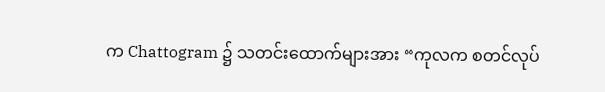က Chattogram ၌ သတင်းထောက်များအား “ကုလက စတင်လုပ်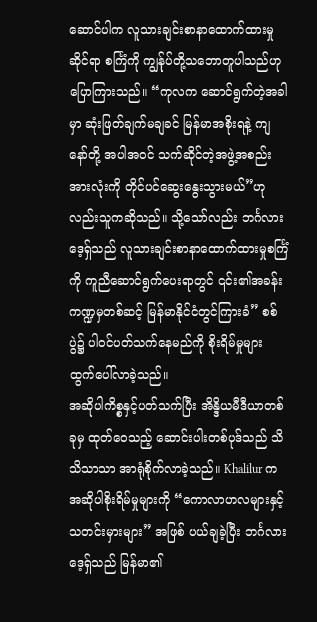ဆောင်ပါက လူသားချင်းစာနာထောက်ထားမှုဆိုင်ရာ စင်္ကြံကို ကျွန်ုပ်တို့သဘောတူပါသည်ဟုပြောကြားသည်။ “ကုလက ဆောင်ရွက်တဲ့အခါမှာ ဆုံးဖြတ်ချက်မချခင် မြန်မာအစိုးရနဲ့ ကျနော်တို့ အပါအဝင် သက်ဆိုင်တဲ့အဖွဲ့အစည်းအားလုံးကို တိုင်ပင်ဆွေးနွေးသွားမယ်”ဟုလည်းသူကဆိုသည်။ သို့သော်လည်း ဘင်္ဂလားဒေ့ရှ်သည် လူသားချင်းစာနာထောက်ထားမှုစင်္ကြံကို ကူညီဆောင်ရွက်ပေးရာတွင် ၎င်း၏အခန်းကဏ္ဍမှတစ်ဆင့် မြန်မာနိုင်ငံတွင်ကြားခံ” စစ်ပွဲ၌ ပါဝင်ပတ်သက်နေမည်ကို စိုးရိမ်မှုများ ထွက်ပေါ်လာခဲ့သည်။
အဆိုပါကိစ္စနှင့်ပတ်သက်ပြီး အိန္ဒိယမီဒီယာတစ်ခုမှ ထုတ်ဝေသည့် ဆောင်းပါးတစ်ပုဒ်သည် သိသိသာသာ အာရုံစိုက်လာခဲ့သည်။ Khalilur က အဆိုပါစိုးရိမ်မှုများကို “ကောလာဟလများနှင့် သတင်းမှားများ” အဖြစ် ပယ်ချခဲ့ပြီး ဘင်္ဂလားဒေ့ရှ်သည် မြန်မာ၏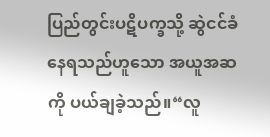ပြည်တွင်းပဋိပက္ခသို့ ဆွဲငင်ခံနေရသည်ဟူသော အယူအဆကို ပယ်ချခဲ့သည်။“လူ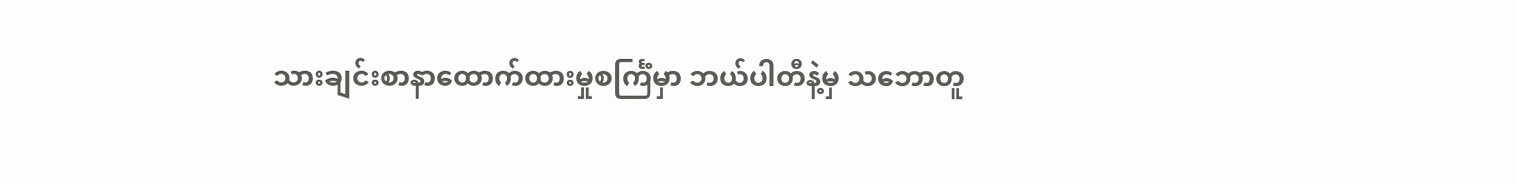သားချင်းစာနာထောက်ထားမှုစင်္ကြံမှာ ဘယ်ပါတီနဲ့မှ သဘောတူ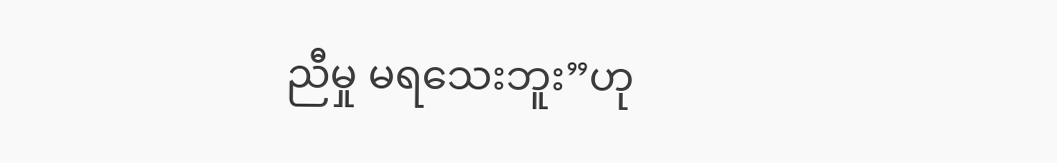ညီမှု မရသေးဘူး”ဟု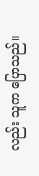လည်း သူက ပြောသည်။